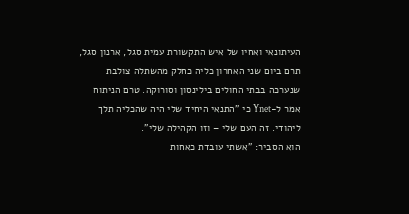העיתונאי ואחיו של איש התקשורת עמית סגל, ארנון סגל, תרם ביום שני האחרון כליה כחלק מהשתלה צולבת שנערכה בבתי החולים בילינסון וסורוקה. טרם הניתוח אמר ל-Ynet כי "התנאי היחיד שלי היה שהכליה תלך ליהודי. זה העם שלי – וזו הקהילה שלי".
הוא הסביר: "אשתי עובדת כאחות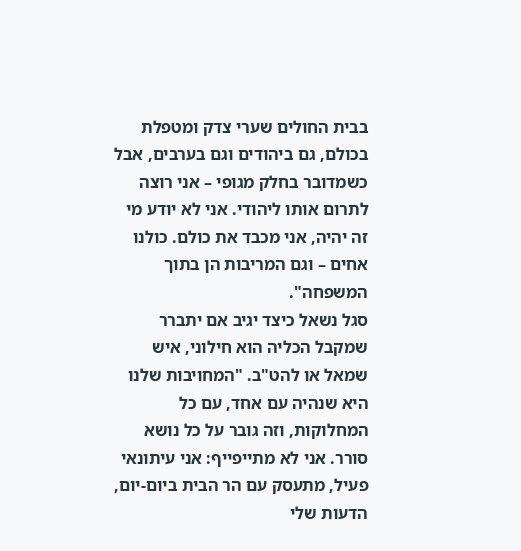בבית החולים שערי צדק ומטפלת בכולם, גם ביהודים וגם בערבים, אבל כשמדובר בחלק מגופי – אני רוצה לתרום אותו ליהודי. אני לא יודע מי זה יהיה, אני מכבד את כולם. כולנו אחים – וגם המריבות הן בתוך המשפחה".
סגל נשאל כיצד יגיב אם יתברר שמקבל הכליה הוא חילוני, איש שמאל או להט"ב. "המחויבות שלנו היא שנהיה עם אחד, עם כל המחלוקות, וזה גובר על כל נושא סורר. אני לא מתייפייף: אני עיתונאי פעיל, מתעסק עם הר הבית ביום-יום, הדעות שלי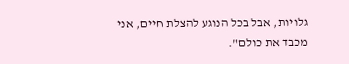גלויות, אבל בכל הנוגע להצלת חיים, אני מכבד את כולם".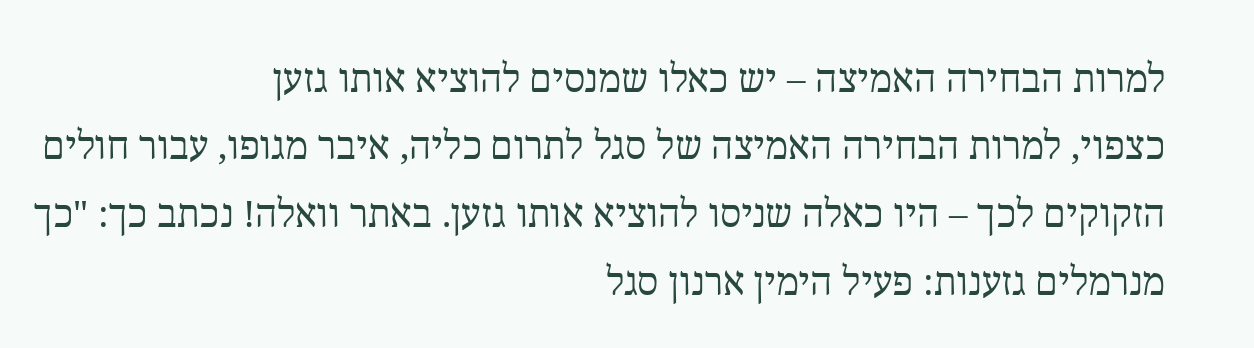למרות הבחירה האמיצה – יש כאלו שמנסים להוציא אותו גזען
כצפוי, למרות הבחירה האמיצה של סגל לתרום כליה, איבר מגופו, עבור חולים הזקוקים לכך – היו כאלה שניסו להוציא אותו גזען. באתר וואלה! נכתב כך: "כך מנרמלים גזענות: פעיל הימין ארנון סגל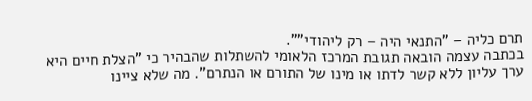תרם כליה – "התנאי היה – רק ליהודי"".
בכתבה עצמה הובאה תגובת המרכז הלאומי להשתלות שהבהיר כי "הצלת חיים היא ערך עליון ללא קשר לדתו או מינו של התורם או הנתרם". מה שלא ציינו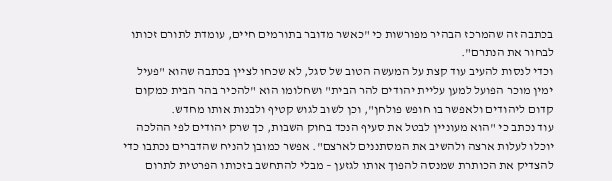בכתבה זה שהמרכז הבהיר מפורשות כי "כאשר מדובר בתורמים חיים, עומדת לתורם זכותו לבחור את הנתרם".
וכדי לנסות להעיב עוד קצת על המעשה הטוב של סגל, לא שכחו לציין בכתבה שהוא "פעיל ימין מוכר הפועל למען עליית יהודים להר הבית" ושחלומו הוא "להכיר בהר הבית כמקום קדום ליהודים ולאפשר בו חופש פולחן", וכן לשוב לגוש קטיף ולבנות אותו מחדש.
עוד נכתב כי "הוא מעוניין לבטל את סעיף הנכד בחוק השבות, כך שרק יהודים לפי ההלכה יוכלו לעלות ארצה ולהשיב את המסתננים לארצם". אפשר כמובן להניח שהדברים נכתבו כדי להצדיק את הכותרת שמנסה להפוך אותו לגזען – מבלי להתחשב בזכותו הפרטית לתרום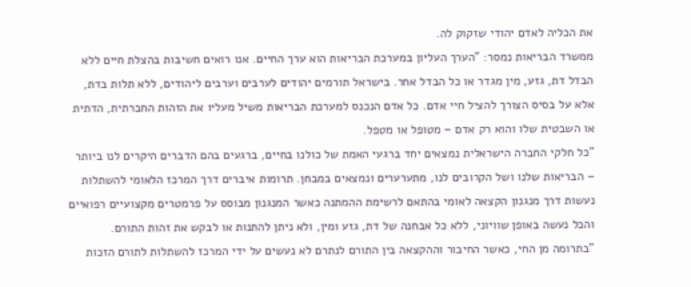את הכליה לאדם יהודי שזקוק לה.
ממשרד הבריאות נמסר: "הערך העליון במערכת הבריאות הוא ערך החיים. אנו רואים חשיבות בהצלת חיים ללא הבדל דת, גזע, מין מגדר או כל הבדל אחר. בישראל תורמים יהודים לערבים וערבים ליהודים, ללא תלות בדת, אלא על בסיס הצורך להציל חיי אדם. כל אדם הנכנס למערכת הבריאות משיל מעליו את הזהות החברתית, הדתית או השבטית שלו והוא רק אדם – מטופל או מטפל.
"כל חלקי החברה הישראלית נמצאים יחד ברגעי האמת של כולנו בחיים, ברגעים בהם הדברים היקרים לנו ביותר – הבריאות שלנו ושל הקרובים לנו, מתערערים ונמצאים במבחן. תרומות איברים דרך המרכז הלאומי להשתלות נעשות דרך מנגנון הקצאה לאומי בהתאם לרשימת ההמתנה כאשר המנגנון מבוסס על פרמטרים מקצועיים רפואיים והכל נעשה באופן שוויוני, ללא כל אבחנה של דת, גזע ומין, ולא ניתן להתנות או לבקש את זהות התורם.
"בתרומה מן החי, כאשר החיבור וההקצאה בין התורם לנתרם לא נעשים על ידי המרכז להשתלות לתורם הזכות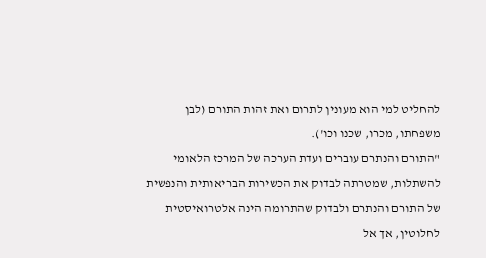להחליט למי הוא מעונין לתרום ואת זהות התורם (לבן משפחתו, מכרו, שכנו וכו').
"התורם והנתרם עוברים ועדת הערכה של המרכז הלאומי להשתלות, שמטרתה לבדוק את הכשירות הבריאותית והנפשית של התורם והנתרם ולבדוק שהתרומה הינה אלטרואיסטית לחלוטין, אך אל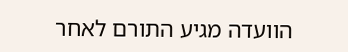הוועדה מגיע התורם לאחר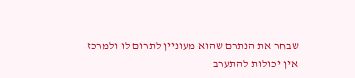שבחר את הנתרם שהוא מעוניין לתרום לו ולמרכז אין יכולות להתערב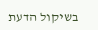בשיקול הדעת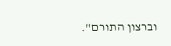וברצון התורם".